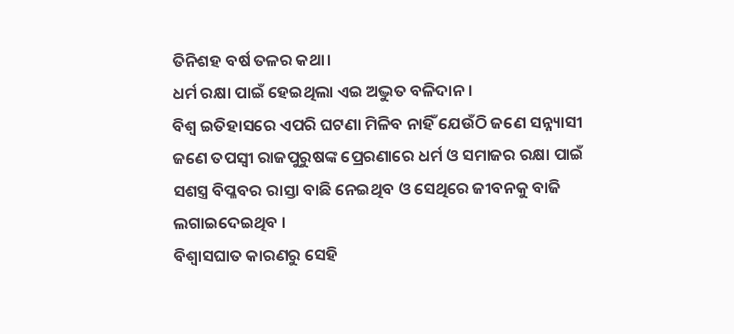ତିନିଶହ ବର୍ଷ ତଳର କଥା।
ଧର୍ମ ରକ୍ଷା ପାଇଁ ହେଇଥିଲା ଏଇ ଅଦ୍ଭୁତ ବଳିଦାନ।
ବିଶ୍ୱ ଇତିହାସରେ ଏପରି ଘଟଣା ମିଳିବ ନାହିଁ ଯେଉଁଠି ଜଣେ ସନ୍ନ୍ୟାସୀ ଜଣେ ତପସ୍ୱୀ ରାଜପୁରୁଷଙ୍କ ପ୍ରେରଣାରେ ଧର୍ମ ଓ ସମାଜର ରକ୍ଷା ପାଇଁ ସଶସ୍ତ୍ର ବିପ୍ଳବର ରାସ୍ତା ବାଛି ନେଇଥିବ ଓ ସେଥିରେ ଜୀବନକୁ ବାଜି ଲଗାଇଦେଇଥିବ ।
ବିଶ୍ୱାସଘାତ କାରଣରୁ ସେହି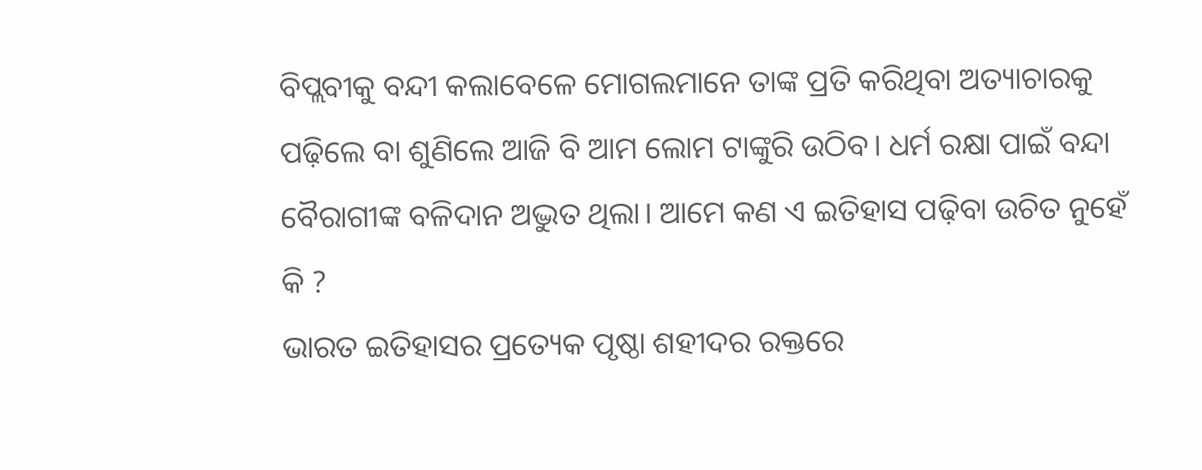ବିପ୍ଲବୀକୁ ବନ୍ଦୀ କଲାବେଳେ ମୋଗଲମାନେ ତାଙ୍କ ପ୍ରତି କରିଥିବା ଅତ୍ୟାଚାରକୁ ପଢ଼ିଲେ ବା ଶୁଣିଲେ ଆଜି ବି ଆମ ଲୋମ ଟାଙ୍କୁରି ଉଠିବ। ଧର୍ମ ରକ୍ଷା ପାଇଁ ବନ୍ଦା ବୈରାଗୀଙ୍କ ବଳିଦାନ ଅଦ୍ଭୁତ ଥିଲା। ଆମେ କଣ ଏ ଇତିହାସ ପଢ଼ିବା ଉଚିତ ନୁହେଁ କି ?
ଭାରତ ଇତିହାସର ପ୍ରତ୍ୟେକ ପୃଷ୍ଠା ଶହୀଦର ରକ୍ତରେ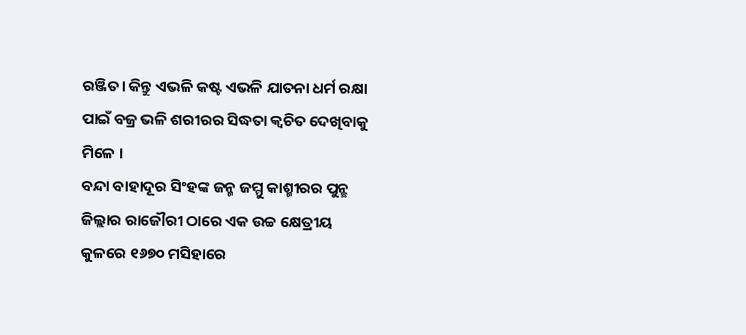ରଞ୍ଜିତ। କିନ୍ତୁ ଏଭଳି କଷ୍ଟ ଏଭଳି ଯାତନା ଧର୍ମ ରକ୍ଷା ପାଇଁ ବଜ୍ର ଭଳି ଶରୀରର ସିଦ୍ଧତା କ୍ଵଚିତ ଦେଖିବାକୁ ମିଳେ ।
ବନ୍ଦା ବାହାଦୂର ସିଂହଙ୍କ ଜନ୍ମ ଜମ୍ମୁ କାଶ୍ମୀରର ପୁନ୍ଛ ଜିଲ୍ଲାର ରାଜୌରୀ ଠାରେ ଏକ ଉଚ୍ଚ କ୍ଷେତ୍ରୀୟ କୁଳରେ ୧୬୭୦ ମସିହାରେ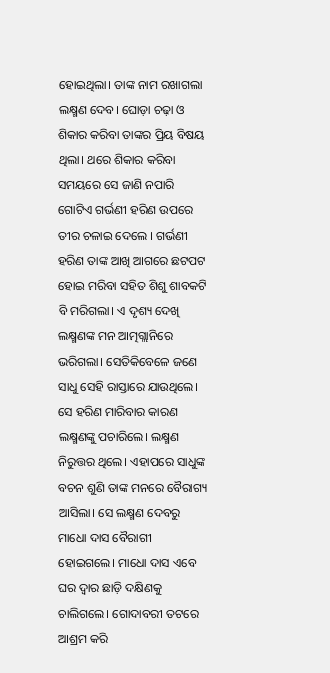ହୋଇଥିଲା। ତାଙ୍କ ନାମ ରଖାଗଲା ଲକ୍ଷ୍ମଣ ଦେବ। ଘୋଡ଼ା ଚଢ଼ା ଓ ଶିକାର କରିବା ତାଙ୍କର ପ୍ରିୟ ବିଷୟ ଥିଲା। ଥରେ ଶିକାର କରିବା ସମୟରେ ସେ ଜାଣି ନପାରି ଗୋଟିଏ ଗର୍ଭଣୀ ହରିଣ ଉପରେ ତୀର ଚଳାଇ ଦେଲେ । ଗର୍ଭଣୀ ହରିଣ ତାଙ୍କ ଆଖି ଆଗରେ ଛଟପଟ ହୋଇ ମରିବା ସହିତ ଶିଶୁ ଶାବକଟି ବି ମରିଗଲା। ଏ ଦୃଶ୍ୟ ଦେଖି ଲକ୍ଷ୍ମଣଙ୍କ ମନ ଆତ୍ମଗ୍ଲାନିରେ ଭରିଗଲା। ସେତିକିବେଳେ ଜଣେ ସାଧୁ ସେହି ରାସ୍ତାରେ ଯାଉଥିଲେ। ସେ ହରିଣ ମାରିବାର କାରଣ ଲକ୍ଷ୍ମଣଙ୍କୁ ପଚାରିଲେ। ଲକ୍ଷ୍ମଣ ନିରୁତ୍ତର ଥିଲେ। ଏହାପରେ ସାଧୁଙ୍କ ବଚନ ଶୁଣି ତାଙ୍କ ମନରେ ବୈରାଗ୍ୟ ଆସିଲା। ସେ ଲକ୍ଷ୍ମଣ ଦେବରୁ ମାଧୋ ଦାସ ବୈରାଗୀ ହୋଇଗଲେ। ମାଧୋ ଦାସ ଏବେ ଘର ଦ୍ୱାର ଛାଡ଼ି ଦକ୍ଷିଣକୁ ଚାଲିଗଲେ। ଗୋଦାବରୀ ତଟରେ ଆଶ୍ରମ କରି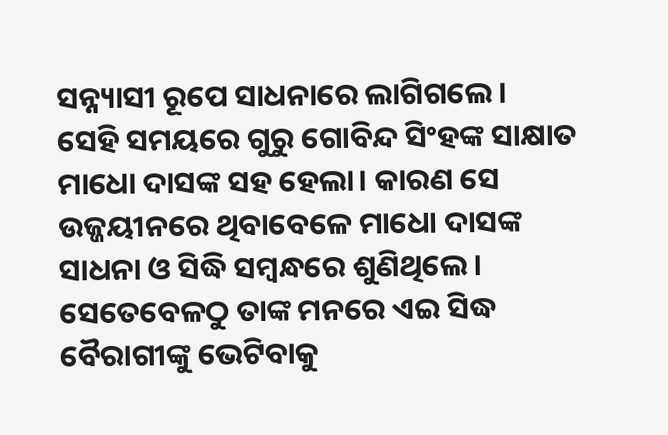ସନ୍ନ୍ୟାସୀ ରୂପେ ସାଧନାରେ ଲାଗିଗଲେ।
ସେହି ସମୟରେ ଗୁରୁ ଗୋବିନ୍ଦ ସିଂହଙ୍କ ସାକ୍ଷାତ ମାଧୋ ଦାସଙ୍କ ସହ ହେଲା। କାରଣ ସେ ଉଜ୍ଜୟୀନରେ ଥିବାବେଳେ ମାଧୋ ଦାସଙ୍କ ସାଧନା ଓ ସିଦ୍ଧି ସମ୍ବନ୍ଧରେ ଶୁଣିଥିଲେ। ସେତେବେଳଠୁ ତାଙ୍କ ମନରେ ଏଇ ସିଦ୍ଧ ବୈରାଗୀଙ୍କୁ ଭେଟିବାକୁ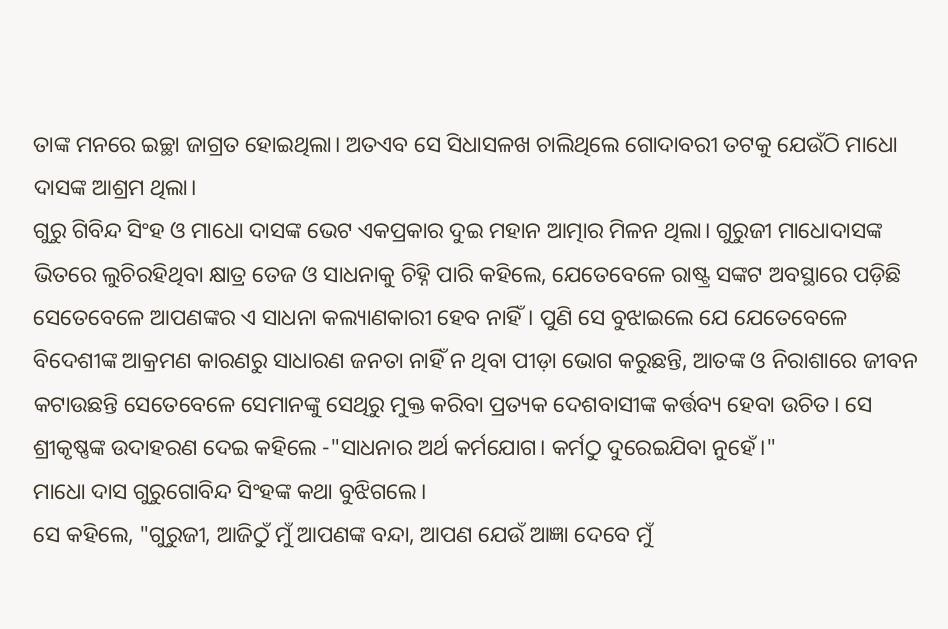ତାଙ୍କ ମନରେ ଇଚ୍ଛା ଜାଗ୍ରତ ହୋଇଥିଲା। ଅତଏବ ସେ ସିଧାସଳଖ ଚାଲିଥିଲେ ଗୋଦାବରୀ ତଟକୁ ଯେଉଁଠି ମାଧୋ ଦାସଙ୍କ ଆଶ୍ରମ ଥିଲା।
ଗୁରୁ ଗିବିନ୍ଦ ସିଂହ ଓ ମାଧୋ ଦାସଙ୍କ ଭେଟ ଏକପ୍ରକାର ଦୁଇ ମହାନ ଆତ୍ମାର ମିଳନ ଥିଲା। ଗୁରୁଜୀ ମାଧୋଦାସଙ୍କ ଭିତରେ ଲୁଚିରହିଥିବା କ୍ଷାତ୍ର ତେଜ ଓ ସାଧନାକୁ ଚିହ୍ନି ପାରି କହିଲେ, ଯେତେବେଳେ ରାଷ୍ଟ୍ର ସଙ୍କଟ ଅବସ୍ଥାରେ ପଡ଼ିଛି ସେତେବେଳେ ଆପଣଙ୍କର ଏ ସାଧନା କଲ୍ୟାଣକାରୀ ହେବ ନାହିଁ। ପୁଣି ସେ ବୁଝାଇଲେ ଯେ ଯେତେବେଳେ ବିଦେଶୀଙ୍କ ଆକ୍ରମଣ କାରଣରୁ ସାଧାରଣ ଜନତା ନାହିଁ ନ ଥିବା ପୀଡ଼ା ଭୋଗ କରୁଛନ୍ତି, ଆତଙ୍କ ଓ ନିରାଶାରେ ଜୀବନ କଟାଉଛନ୍ତି ସେତେବେଳେ ସେମାନଙ୍କୁ ସେଥିରୁ ମୁକ୍ତ କରିବା ପ୍ରତ୍ୟକ ଦେଶବାସୀଙ୍କ କର୍ତ୍ତବ୍ୟ ହେବା ଉଚିତ। ସେ ଶ୍ରୀକୃଷ୍ଣଙ୍କ ଉଦାହରଣ ଦେଇ କହିଲେ -"ସାଧନାର ଅର୍ଥ କର୍ମଯୋଗ। କର୍ମଠୁ ଦୁରେଇଯିବା ନୁହେଁ।"
ମାଧୋ ଦାସ ଗୁରୁଗୋବିନ୍ଦ ସିଂହଙ୍କ କଥା ବୁଝିଗଲେ।
ସେ କହିଲେ, "ଗୁରୁଜୀ, ଆଜିଠୁଁ ମୁଁ ଆପଣଙ୍କ ବନ୍ଦା, ଆପଣ ଯେଉଁ ଆଜ୍ଞା ଦେବେ ମୁଁ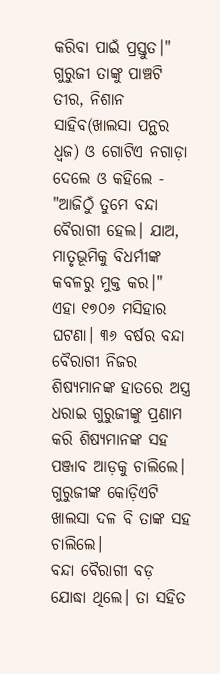କରିବା ପାଇଁ ପ୍ରସ୍ତୁତ।"
ଗୁରୁଜୀ ତାଙ୍କୁ ପାଞ୍ଚଟି ତୀର, ନିଶାନ ସାହିବ(ଖାଲସା ପନ୍ଥର ଧ୍ୱଜ) ଓ ଗୋଟିଏ ନଗାଡ଼ା ଦେଲେ ଓ କହିଲେ - "ଆଜିଠୁଁ ତୁମେ ବନ୍ଦା ବୈରାଗୀ ହେଲ। ଯାଅ, ମାତୃଭୂମିକୁ ବିଧର୍ମୀଙ୍କ କବଳରୁ ମୁକ୍ତ କର।"
ଏହା ୧୭୦୬ ମସିହାର ଘଟଣା। ୩୬ ବର୍ଷର ବନ୍ଦା ବୈରାଗୀ ନିଜର ଶିଷ୍ୟମାନଙ୍କ ହାତରେ ଅସ୍ତ୍ର ଧରାଇ ଗୁରୁଜୀଙ୍କୁ ପ୍ରଣାମ କରି ଶିଷ୍ୟମାନଙ୍କ ସହ ପଞ୍ଜାବ ଆଡ଼କୁ ଚାଲିଲେ। ଗୁରୁଜୀଙ୍କ କୋଡ଼ିଏଟି ଖାଲସା ଦଳ ବି ତାଙ୍କ ସହ ଚାଲିଲେ।
ବନ୍ଦା ବୈରାଗୀ ବଡ଼ ଯୋଦ୍ଧା ଥିଲେ। ତା ସହିତ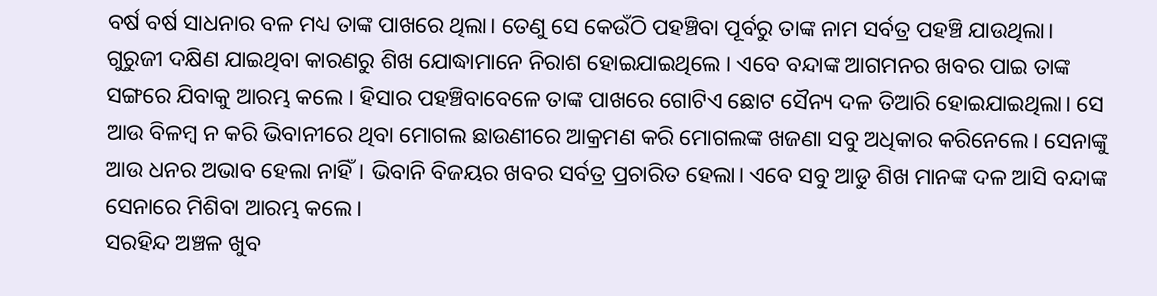ବର୍ଷ ବର୍ଷ ସାଧନାର ବଳ ମଧ୍ୟ ତାଙ୍କ ପାଖରେ ଥିଲା। ତେଣୁ ସେ କେଉଁଠି ପହଞ୍ଚିବା ପୂର୍ବରୁ ତାଙ୍କ ନାମ ସର୍ବତ୍ର ପହଞ୍ଚି ଯାଉଥିଲା।
ଗୁରୁଜୀ ଦକ୍ଷିଣ ଯାଇଥିବା କାରଣରୁ ଶିଖ ଯୋଦ୍ଧାମାନେ ନିରାଶ ହୋଇଯାଇଥିଲେ । ଏବେ ବନ୍ଦାଙ୍କ ଆଗମନର ଖବର ପାଇ ତାଙ୍କ ସଙ୍ଗରେ ଯିବାକୁ ଆରମ୍ଭ କଲେ । ହିସାର ପହଞ୍ଚିବାବେଳେ ତାଙ୍କ ପାଖରେ ଗୋଟିଏ ଛୋଟ ସୈନ୍ୟ ଦଳ ତିଆରି ହୋଇଯାଇଥିଲା। ସେ ଆଉ ବିଳମ୍ବ ନ କରି ଭିବାନୀରେ ଥିବା ମୋଗଲ ଛାଉଣୀରେ ଆକ୍ରମଣ କରି ମୋଗଲଙ୍କ ଖଜଣା ସବୁ ଅଧିକାର କରିନେଲେ। ସେନାଙ୍କୁ ଆଉ ଧନର ଅଭାବ ହେଲା ନାହିଁ। ଭିବାନି ବିଜୟର ଖବର ସର୍ବତ୍ର ପ୍ରଚାରିତ ହେଲା। ଏବେ ସବୁ ଆଡୁ ଶିଖ ମାନଙ୍କ ଦଳ ଆସି ବନ୍ଦାଙ୍କ ସେନାରେ ମିଶିବା ଆରମ୍ଭ କଲେ।
ସରହିନ୍ଦ ଅଞ୍ଚଳ ଖୁବ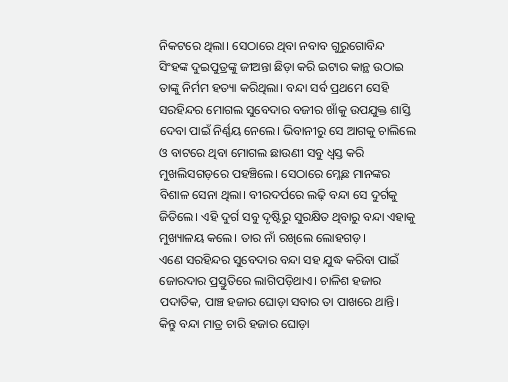ନିକଟରେ ଥିଲା। ସେଠାରେ ଥିବା ନବାବ ଗୁରୁଗୋବିନ୍ଦ ସିଂହଙ୍କ ଦୁଇପୁତ୍ରଙ୍କୁ ଜୀଅନ୍ତା ଛିଡ଼ା କରି ଇଟାର କାନ୍ଥ ଉଠାଇ ତାଙ୍କୁ ନିର୍ମମ ହତ୍ୟା କରିଥିଲା। ବନ୍ଦା ସର୍ବ ପ୍ରଥମେ ସେହି ସରହିନ୍ଦର ମୋଗଲ ସୁବେଦାର ବଜୀର ଖାଁକୁ ଉପଯୁକ୍ତ ଶାସ୍ତି ଦେବା ପାଇଁ ନିର୍ଣ୍ଣୟ ନେଲେ। ଭିବାନୀରୁ ସେ ଆଗକୁ ଚାଲିଲେ ଓ ବାଟରେ ଥିବା ମୋଗଲ ଛାଉଣୀ ସବୁ ଧ୍ୱସ୍ତ କରି ମୁଖଲିସଗଡ଼ରେ ପହଞ୍ଚିଲେ। ସେଠାରେ ମ୍ଲେଛ ମାନଙ୍କର ବିଶାଳ ସେନା ଥିଲା। ବୀରଦର୍ପରେ ଲଢ଼ି ବନ୍ଦା ସେ ଦୁର୍ଗକୁ ଜିତିଲେ। ଏହି ଦୁର୍ଗ ସବୁ ଦୃଷ୍ଟିରୁ ସୁରକ୍ଷିତ ଥିବାରୁ ବନ୍ଦା ଏହାକୁ ମୁଖ୍ୟାଳୟ କଲେ। ତାର ନାଁ ରଖିଲେ ଲୋହଗଡ଼।
ଏଣେ ସରହିନ୍ଦର ସୁବେଦାର ବନ୍ଦା ସହ ଯୁଦ୍ଧ କରିବା ପାଇଁ ଜୋରଦାର ପ୍ରସ୍ତୁତିରେ ଲାଗିପଡ଼ିଥାଏ। ଚାଳିଶ ହଜାର ପଦାତିକ, ପାଞ୍ଚ ହଜାର ଘୋଡ଼ା ସବାର ତା ପାଖରେ ଥାନ୍ତି। କିନ୍ତୁ ବନ୍ଦା ମାତ୍ର ଚାରି ହଜାର ଘୋଡ଼ା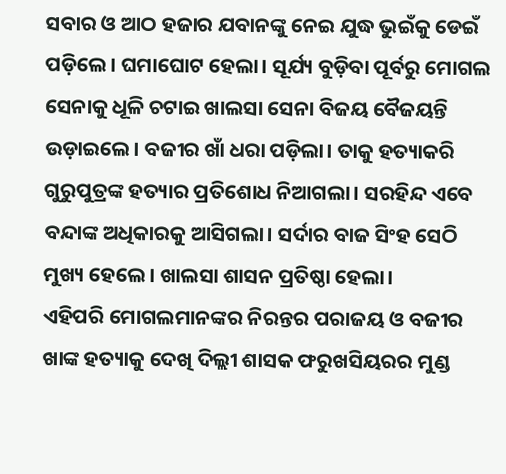ସବାର ଓ ଆଠ ହଜାର ଯବାନଙ୍କୁ ନେଇ ଯୁଦ୍ଧ ଭୁଇଁକୁ ଡେଇଁ ପଡ଼ିଲେ। ଘମାଘୋଟ ହେଲା। ସୂର୍ଯ୍ୟ ବୁଡ଼ିବା ପୂର୍ବରୁ ମୋଗଲ ସେନାକୁ ଧୂଳି ଚଟାଇ ଖାଲସା ସେନା ବିଜୟ ବୈଜୟନ୍ତି ଉଡ଼ାଇଲେ। ବଜୀର ଖାଁ ଧରା ପଡ଼ିଲା। ତାକୁ ହତ୍ୟାକରି ଗୁରୁପୁତ୍ରଙ୍କ ହତ୍ୟାର ପ୍ରତିଶୋଧ ନିଆଗଲା। ସରହିନ୍ଦ ଏବେ ବନ୍ଦାଙ୍କ ଅଧିକାରକୁ ଆସିଗଲା। ସର୍ଦାର ବାଜ ସିଂହ ସେଠି ମୁଖ୍ୟ ହେଲେ। ଖାଲସା ଶାସନ ପ୍ରତିଷ୍ଠା ହେଲା।
ଏହିପରି ମୋଗଲମାନଙ୍କର ନିରନ୍ତର ପରାଜୟ ଓ ବଜୀର ଖାଙ୍କ ହତ୍ୟାକୁ ଦେଖି ଦିଲ୍ଲୀ ଶାସକ ଫରୁଖସିୟରର ମୁଣ୍ଡ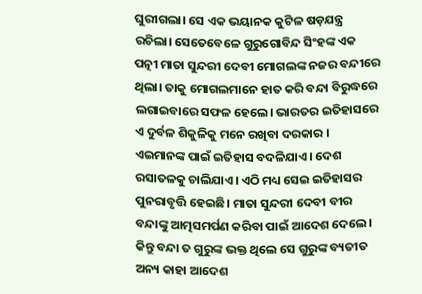ଘୁରୀଗଲା। ସେ ଏକ ଭୟାନକ କୁଟିଳ ଷଡ଼ଯନ୍ତ୍ର ରଚିଲା। ସେତେବେଳେ ଗୁରୁଗୋବିନ୍ଦ ସିଂହଙ୍କ ଏକ ପତ୍ନୀ ମାତା ସୁନ୍ଦରୀ ଦେବୀ ମୋଗଲଙ୍କ ନଜର ବନ୍ଦୀରେ ଥିଲା। ତାକୁ ମୋଗଲମାନେ ହାତ କରି ବନ୍ଦା ବିରୁଦ୍ଧରେ ଲଗାଇବାରେ ସଫଳ ହେଲେ। ଭାରତର ଇତିହାସରେ ଏ ଦୁର୍ବଳ ଶିକୁଳିକୁ ମନେ ରଖିବା ଦରକାର । ଏଇମାନଙ୍କ ପାଇଁ ଇତିହାସ ବଦଳିଯାଏ। ଦେଶ ରସାତଳକୁ ଚାଲିଯାଏ। ଏଠି ମଧ୍ୟ ସେଇ ଇତିହାସର ପୁନରାବୃତ୍ତି ହେଇଛି। ମାତା ସୁନ୍ଦରୀ ଦେବୀ ବୀର ବନ୍ଦାଙ୍କୁ ଆତ୍ମସମର୍ପଣ କରିବା ପାଇଁ ଆଦେଶ ଦେଲେ। କିନ୍ତୁ ବନ୍ଦା ତ ଗୁରୁଙ୍କ ଭକ୍ତ ଥିଲେ ସେ ଗୁରୁଙ୍କ ବ୍ୟତୀତ ଅନ୍ୟ କାହା ଆଦେଶ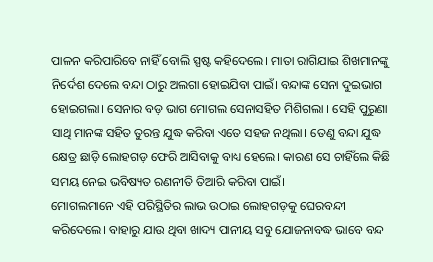ପାଳନ କରିପାରିବେ ନାହିଁ ବୋଲି ସ୍ପଷ୍ଟ କହିଦେଲେ। ମାତା ରାଗିଯାଇ ଶିଖମାନଙ୍କୁ ନିର୍ଦେଶ ଦେଲେ ବନ୍ଦା ଠାରୁ ଅଲଗା ହୋଇଯିବା ପାଇଁ। ବନ୍ଦାଙ୍କ ସେନା ଦୁଇଭାଗ ହୋଇଗଲା। ସେନାର ବଡ଼ ଭାଗ ମୋଗଲ ସେନାସହିତ ମିଶିଗଲା । ସେହି ପୁରୁଣା ସାଥି ମାନଙ୍କ ସହିତ ତୁରନ୍ତ ଯୁଦ୍ଧ କରିବା ଏତେ ସହଜ ନଥିଲା। ତେଣୁ ବନ୍ଦା ଯୁଦ୍ଧ କ୍ଷେତ୍ର ଛାଡ଼ି ଲୋହଗଡ଼ ଫେରି ଆସିବାକୁ ବାଧ୍ୟ ହେଲେ। କାରଣ ସେ ଚାହିଁଲେ କିଛି ସମୟ ନେଇ ଭବିଷ୍ୟତ ରଣନୀତି ତିଆରି କରିବା ପାଇଁ।
ମୋଗଲମାନେ ଏହି ପରିସ୍ଥିତିର ଲାଭ ଉଠାଇ ଲୋହଗଡ଼କୁ ଘେରବନ୍ଦୀ କରିଦେଲେ। ବାହାରୁ ଯାଉ ଥିବା ଖାଦ୍ୟ ପାନୀୟ ସବୁ ଯୋଜନାବଦ୍ଧ ଭାବେ ବନ୍ଦ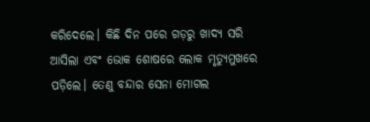କରିଦେଲେ। କିଛି ଦିନ ପରେ ଗଡ଼ରୁ ଖାଦ୍ୟ ସରି ଆସିଲା ଏବଂ ଭୋକ ଶୋଷରେ ଲୋକ ମୃତ୍ୟୁମୁଖରେ ପଡ଼ିଲେ। ତେଣୁ ବନ୍ଦାର ସେନା ମୋଗଲ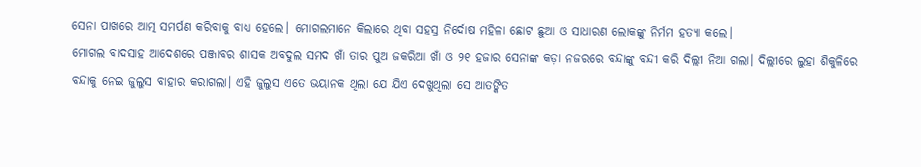ସେନା ପାଖରେ ଆତ୍ମ ସମର୍ପଣ କରିବାକୁ ବାଧ୍ୟ ହେଲେ। ମୋଗଲମାନେ କିଲାରେ ଥିବା ସହସ୍ର ନିର୍ଦୋଷ ମହିଳା ଛୋଟ ଛୁଆ ଓ ସାଧାରଣ ଲୋକଙ୍କୁ ନିର୍ମମ ହତ୍ୟା କଲେ।
ମୋଗଲ ବାଦସାହ ଆଦେଶରେ ପଞ୍ଜାବର ଶାସକ ଅବଦୁଲ ସମଦ ଖାଁ ତାର ପୁଅ ଜକରିଆ ଖାଁ ଓ ୨୧ ହଜାର ସେନାଙ୍କ କଡ଼ା ନଜରରେ ବନ୍ଦାଙ୍କୁ ବନ୍ଦୀ କରି ଦିଲ୍ଲୀ ନିଆ ଗଲା। ଦିଲ୍ଲୀରେ ଲୁହା ଶିକୁଳିରେ ବନ୍ଦାକୁ ନେଇ ଜୁଲୁସ ବାହାର କରାଗଲା। ଏହି ଜୁଲୁସ ଏତେ ଭୟାନକ ଥିଲା ଯେ ଯିଏ ଦେଖୁଥିଲା ସେ ଆତଙ୍କିତ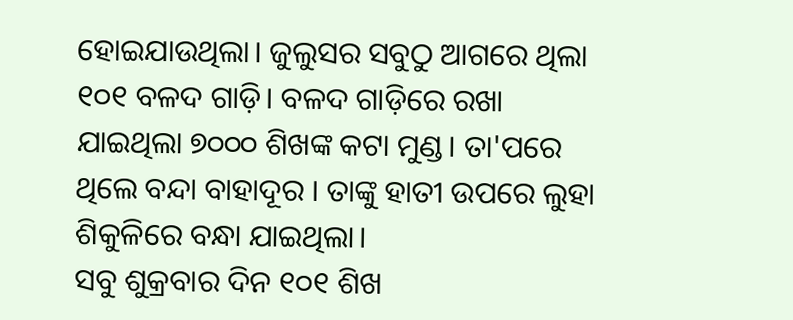ହୋଇଯାଉଥିଲା। ଜୁଲୁସର ସବୁଠୁ ଆଗରେ ଥିଲା ୧୦୧ ବଳଦ ଗାଡ଼ି। ବଳଦ ଗାଡ଼ିରେ ରଖା ଯାଇଥିଲା ୭୦୦୦ ଶିଖଙ୍କ କଟା ମୁଣ୍ଡ। ତା'ପରେ ଥିଲେ ବନ୍ଦା ବାହାଦୂର । ତାଙ୍କୁ ହାତୀ ଉପରେ ଲୁହା ଶିକୁଳିରେ ବନ୍ଧା ଯାଇଥିଲା।
ସବୁ ଶୁକ୍ରବାର ଦିନ ୧୦୧ ଶିଖ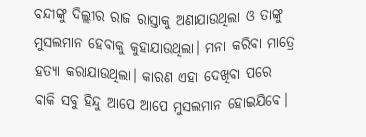ବନ୍ଦୀଙ୍କୁ ଦିଲ୍ଲୀର ରାଜ ରାସ୍ତାକୁ ଅଣାଯାଉଥିଲା ଓ ତାଙ୍କୁ ମୁସଲମାନ ହେବାକୁ କୁହାଯାଉଥିଲା। ମନା କରିବା ମାତ୍ରେ ହତ୍ୟା କରାଯାଉଥିଲା। କାରଣ ଏହା ଦେଖିବା ପରେ ବାକି ସବୁ ହିନ୍ଦୁ ଆପେ ଆପେ ମୁସଲମାନ ହୋଇଯିବେ।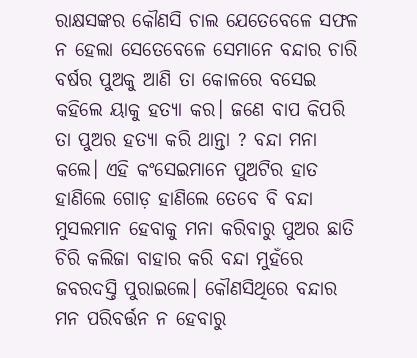ରାକ୍ଷସଙ୍କର କୌଣସି ଚାଲ ଯେତେବେଳେ ସଫଳ ନ ହେଲା ସେତେବେଳେ ସେମାନେ ବନ୍ଦାର ଚାରି ବର୍ଷର ପୁଅକୁ ଆଣି ତା କୋଳରେ ବସେଇ କହିଲେ ୟାକୁ ହତ୍ୟା କର। ଜଣେ ବାପ କିପରି ତା ପୁଅର ହତ୍ୟା କରି ଥାନ୍ତା ? ବନ୍ଦା ମନା କଲେ। ଏହି କଂସେଇମାନେ ପୁଅଟିର ହାତ ହାଣିଲେ ଗୋଡ଼ ହାଣିଲେ ତେବେ ବି ବନ୍ଦା ମୁସଲମାନ ହେବାକୁ ମନା କରିବାରୁ ପୁଅର ଛାତି ଚିରି କଲିଜା ବାହାର କରି ବନ୍ଦା ମୁହଁରେ ଜବରଦସ୍ତି ପୁରାଇଲେ। କୌଣସିଥିରେ ବନ୍ଦାର ମନ ପରିବର୍ତ୍ତନ ନ ହେବାରୁ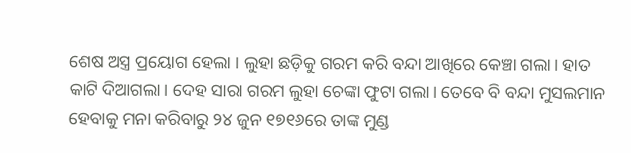ଶେଷ ଅସ୍ତ୍ର ପ୍ରୟୋଗ ହେଲା । ଲୁହା ଛଡ଼ିକୁ ଗରମ କରି ବନ୍ଦା ଆଖିରେ କେଞ୍ଚା ଗଲା। ହାତ କାଟି ଦିଆଗଲା। ଦେହ ସାରା ଗରମ ଲୁହା ଚେଙ୍କା ଫୁଟା ଗଲା। ତେବେ ବି ବନ୍ଦା ମୁସଲମାନ ହେବାକୁ ମନା କରିବାରୁ ୨୪ ଜୁନ ୧୭୧୬ରେ ତାଙ୍କ ମୁଣ୍ଡ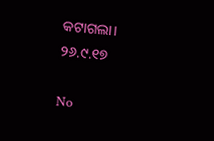କଟାଗଲା।
୨୬.୯.୧୭

No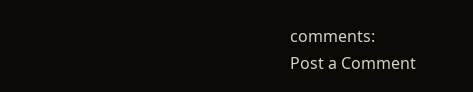comments:
Post a Comment